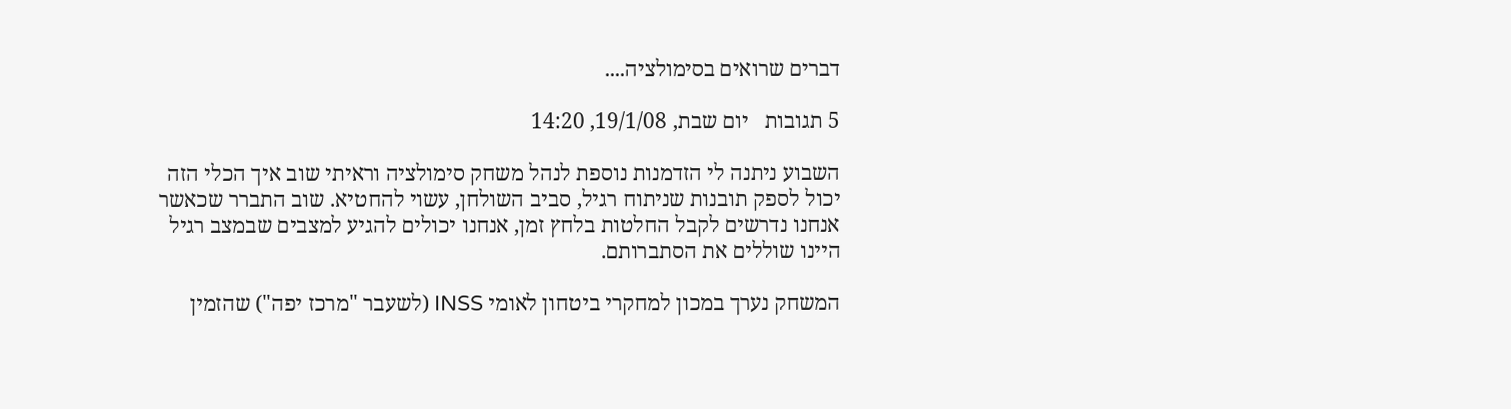דברים שרואים בסימולציה....

5 תגובות   יום שבת, 19/1/08, 14:20

השבוע ניתנה לי הזדמנות נוספת לנהל משחק סימולציה וראיתי שוב איך הכלי הזה יכול לספק תובנות שניתוח רגיל, סביב השולחן, עשוי להחטיא. שוב התברר שכאשר אנחנו נדרשים לקבל החלטות בלחץ זמן, אנחנו יכולים להגיע למצבים שבמצב רגיל היינו שוללים את הסתברותם.

המשחק נערך במכון למחקרי ביטחון לאומי INSS (לשעבר "מרכז יפה") שהזמין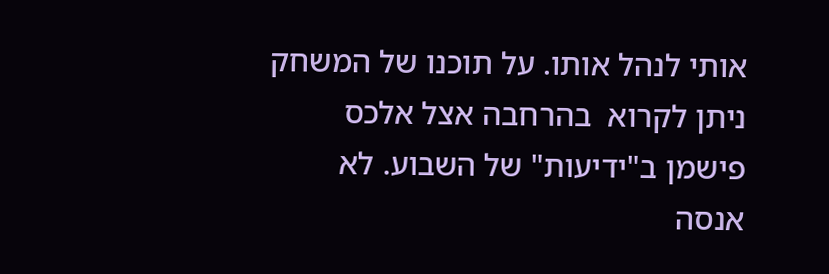אותי לנהל אותו. על תוכנו של המשחק ניתן לקרוא  בהרחבה אצל אלכס פישמן ב"ידיעות" של השבוע. לא אנסה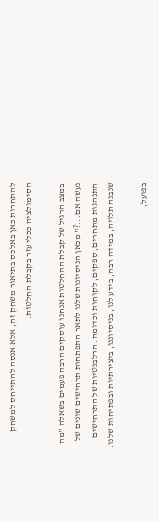להתחרות כאן באלכס בתיאור משחק זה, אלא אנסה להתייחס למשחק הסימולציה ככלי עזר בקבלת החלטות.

במצב הרגיל של קבלת ההחלטות אנחנו עוסקים הרבה פעמים בשאלה "מה נעשה אם...?" מכאן הניסיונות שלנו לתאר התפתחות תרחישים שונים של התנהגות מתחרים, ספקים, לקוחות וכדומה. הרלבנטיות של התרחישים שנבנה תלויה, במידה רבה, בידע לנו, בניסיוננו, ביצירתיות ובפתיחות שלנו.

בפועל,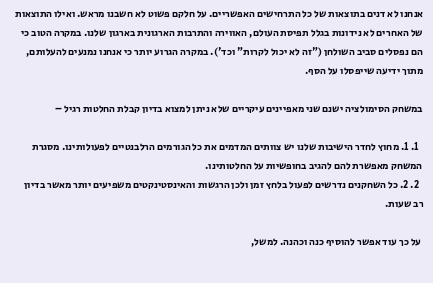אנחנו לא דנים בתוצאות של כל התרחישים האפשריים. על חלקם פשוט לא חשבנו מראש. ואילו התוצאות של האחרים לא נידונות בגלל תפיסת העולם, האווירה והתרבות הארגונית בארגון שלנו. במקרה הטוב כי הם נפסלים סביב השולחן ("זה לא יכול לקרות" וכד'). במקרה הגרוע יותר כי אנחנו נמנעים להעלותם, מתוך ידיעה שייפסלו על הסף.

במשחק הסימולציה ישנם שני מאפיינים עיקריים שלא ניתן למצוא בדיון קבלת החלטות רגיל –

  1. 1. מחוץ לחדר הישיבות שלנו יש צוותים המדמים את כל הגורמים הרלבנטיים לפעולותינו. מסגרת המשחק מאפשרת להם להגיב בחופשיות על החלטותינו.
  2. 2. כל השחקנים נדרשים לפעול בלחץ זמן ולכן הרגשות והאינסטינקטים משפיעים יותר מאשר בדיון רב שעות.

 על כך עוד אפשר להוסיף כנה וכהנה. למשל,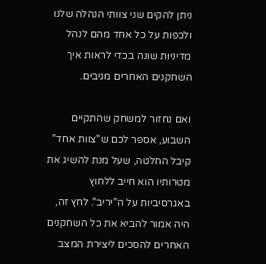ניתן להקים שני צוותי הנהלה שלנו ולכפות על כל אחד מהם לנהל מדיניות שונה בכדי לראות איך השחקנים האחרים מגיבים.

ואם נחזור למשחק שהתקיים השבוע, אספר לכם ש"צוות אחד" קיבל החלטה, שעל מנת להשיג את מטרותיו הוא חייב ללחוץ באגרסיביות על ה"יריב". לחץ זה, היה אמור להביא את כל השחקנים האחרים להסכים ליצירת המצב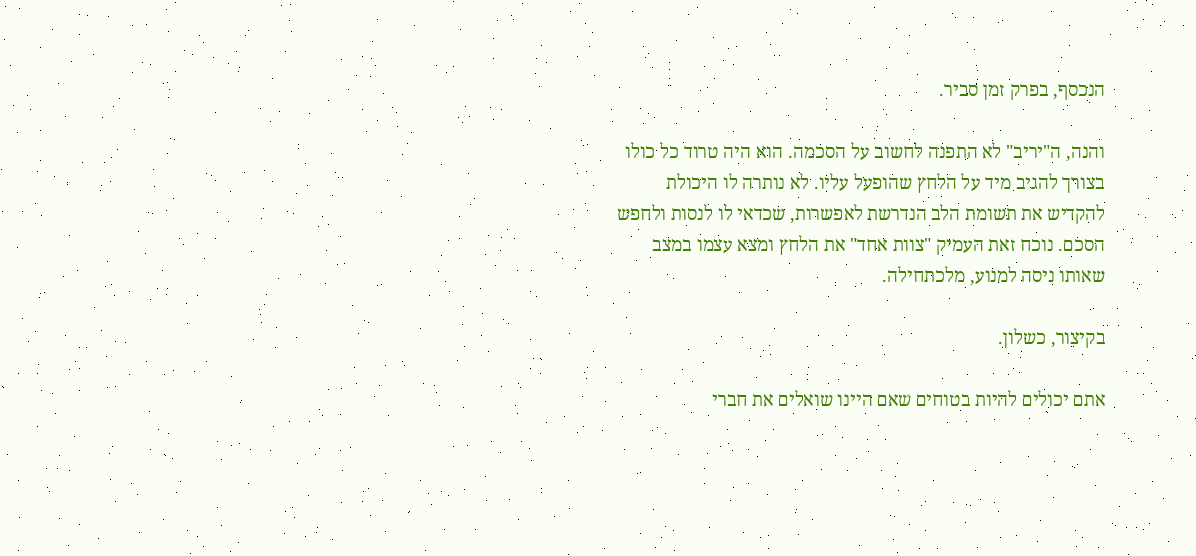הנכסף, בפרק זמן סביר.

והנה, ה"יריב" לא התפנה לחשוב על הסכמה. הוא היה טרוד כל כולו בצורך להגיב מיד על הלחץ שהופעל עליו. לא נותרה לו היכולת להקדיש את תשומת הלב הנדרשת לאפשרות, שכדאי לו לנסות ולחפש הסכם. נוכח זאת העמיק "צוות אחד" את הלחץ ומצא עצמו במצב שאותו ניסה למנוע, מלכתחילה.

בקיצור, כשלון.

אתם יכולים להיות בטוחים שאם היינו שואלים את חברי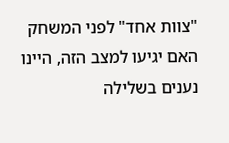"צוות אחד" לפני המשחק האם יגיעו למצב הזה, היינו נענים בשלילה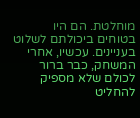מוחלטת. הם היו בטוחים ביכולתם לשלוט בעניינים. עכשיו, אחרי המשחק, כבר ברור לכולם שלא מספיק להחליט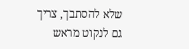שלא להסתבך, צריך גם לנקוט מראש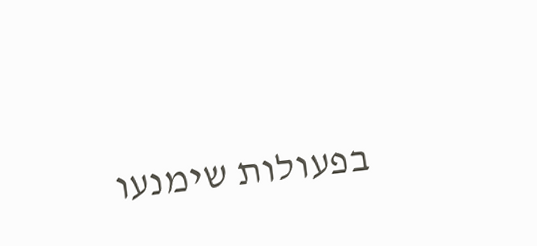בפעולות שימנעו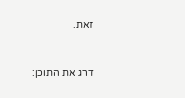זאת.



דרג את התוכן: